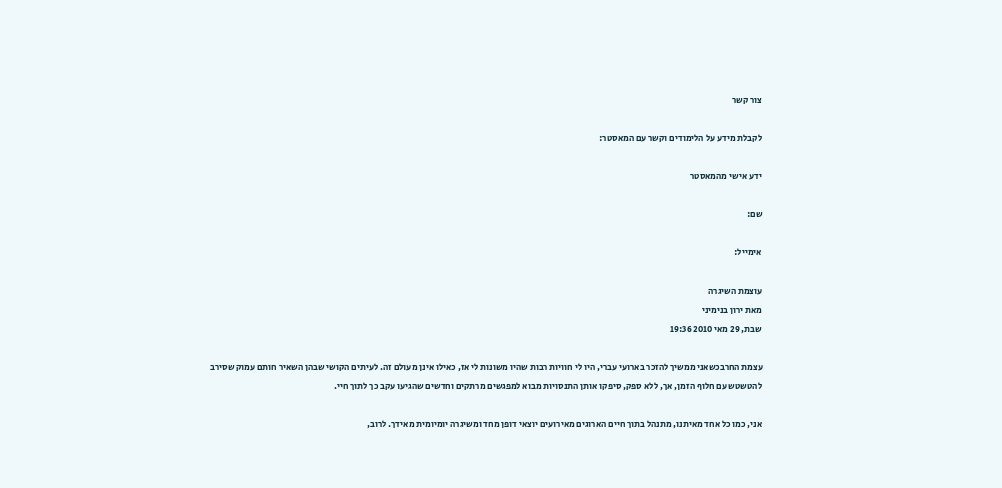צור קשר

לקבלת מידע על הלימודים וקשר עם המאסטר:

ידע אישי מהמאסטר

שם:

אימייל:

עוצמת השיגרה
מאת ירון בנימיני
שבת, 29 מאי 2010 19:36

עצמת החרבכשאני ממשיך להזכר בארועי עברי, היו לי חוויות רבות שהיו משונות לי אז, כאילו אינן מעולם זה. לעיתים הקושי שבהן השאיר חותם עמוק שסירב להטשטש עם חלוף הזמן, אך, ללא ספק, סיפקו אותן התנסויות מבוא למפגשים מרתקים וחדשים שהגיעו עקב כך לתוך חיי.

אני, כמו כל אחד מאיתנו, מתנהל בתוך חיים הארוגים מאירועים יוצאי דופן מחד ומשיגרה יומיומית מאידך. לרוב,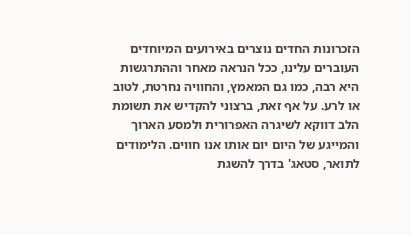הזכרונות החדים נוצרים באירועים המיוחדים העוברים עלינו, ככל הנראה מאחר וההתרגשות היא רבה, כמו גם המאמץ, והחוויה נחרטת, לטוב או לרע. על אף זאת, ברצוני להקדיש את תשומת הלב דווקא לשיגרה האפרורית ולמסע הארוך והמייגע של היום יום אותו אנו חווים. הלימודים לתואר, סטאג' בדרך להשגת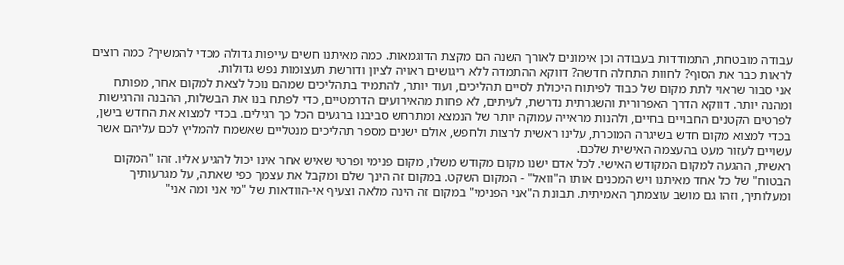עבודה מובטחת, התמודדות בעבודה וכן אימונים לאורך השנה הם מקצת הדוגמאות. כמה מאיתנו חשים עייפות גדולה מכדי להמשיך? כמה רוצים לראות כבר את הסוף? לחוות התחלה חדשה? דווקא ההתמדה ללא ריגושים ראויה לציון ודורשת תעצומות נפש גדולות.
אני סבור שראוי לתת מקום של כבוד לפיתוח היכולת לסיים תהליכים, ועוד יותר, להתמיד בתהליכים שמהם נוכל לצאת למקום אחר, מפותח ומהנה יותר. דווקא הדרך האפרורית והשגרתית נדרשת, לעיתים, לא פחות מהאירועים הדרמטיים, כדי לפתח בנו את הבשלות, ההבנה והרגישות לפרטים הקטנים החבויים בחיים, ולהנות מראייה עמוקה יותר של הנמצא ומתרחש סביבנו ברגעים הכל כך רגילים. בכדי למצוא את החדש בישן, בכדי למצוא מקום חדש בשיגרה המוכרת, עלינו ראשית לרצות ולחפש, אולם ישנים מספר תהליכים מנטליים שאשמח להמליץ לכם עליהם אשר עשויים לעזור מעט בהעצמה האישית שלכם.
ראשית, ההגעה למקום המקודש האישי. לכל אדם ישנו מקום מקודש משלו, מקום פנימי ופרטי שאיש אחר אינו יכול להגיע אליו. זהו "המקום הבטוח" של כל אחד מאיתנו ויש המכנים אותו ה"וואל" - המקום השקט. במקום זה הינך שלם ומקבל את עצמך כפי שאתה, על מגרעותיך ומעלותיך, וזהו גם מושב עוצמתך האמיתית. תבונת ה"אני הפנימי" במקום זה הינה מלאה וצעיף אי-הוודאות של "מי אני ומה אני"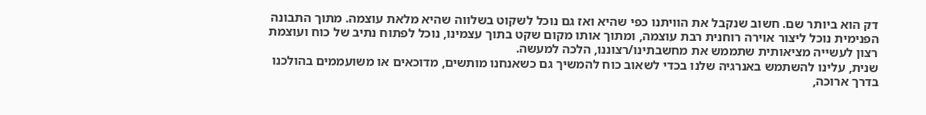דק הוא ביותר שם. חשוב שנקבל את הוויתנו כפי שהיא ואז גם נוכל לשקוט בשלווה שהיא מלאת עוצמה. מתוך התבונה הפנימית נוכל ליצור אוירה רוחנית רבת עוצמה, ומתוך אותו מקום שקט בתוך עצמינו, נוכל לפתוח נתיב של כוח ועוצמת רצון לעשייה מציאותית שתממש את מחשבתינו/רצוננו, הלכה למעשה.
שנית, עלינו להשתמש באנרגיה שלנו בכדי לשאוב כוח להמשיך גם כשאנחנו מותשים, מדוכאים או משועממים בהולכנו בדרך ארוכה,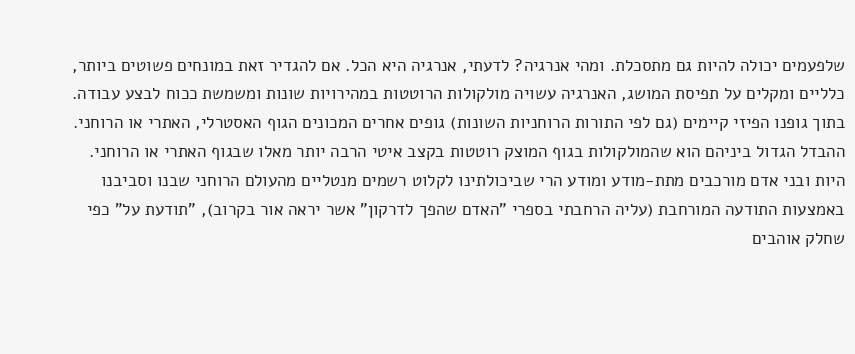שלפעמים יכולה להיות גם מתסכלת. ומהי אנרגיה? לדעתי, אנרגיה היא הכל. אם להגדיר זאת במונחים פשוטים ביותר, כלליים ומקלים על תפיסת המושג, האנרגיה עשויה מולקולות הרוטטות במהירויות שונות ומשמשת ככוח לבצע עבודה. בתוך גופנו הפיזי קיימים (גם לפי התורות הרוחניות השונות) גופים אחרים המכונים הגוף האסטרלי, האתרי או הרוחני. ההבדל הגדול ביניהם הוא שהמולקולות בגוף המוצק רוטטות בקצב איטי הרבה יותר מאלו שבגוף האתרי או הרוחני. היות ובני אדם מורכבים מתת-מודע ומודע הרי שביכולתינו לקלוט רשמים מנטליים מהעולם הרוחני שבנו וסביבנו באמצעות התודעה המורחבת (עליה הרחבתי בספרי "האדם שהפך לדרקון" אשר יראה אור בקרוב), "תודעת על" כפי שחלק אוהבים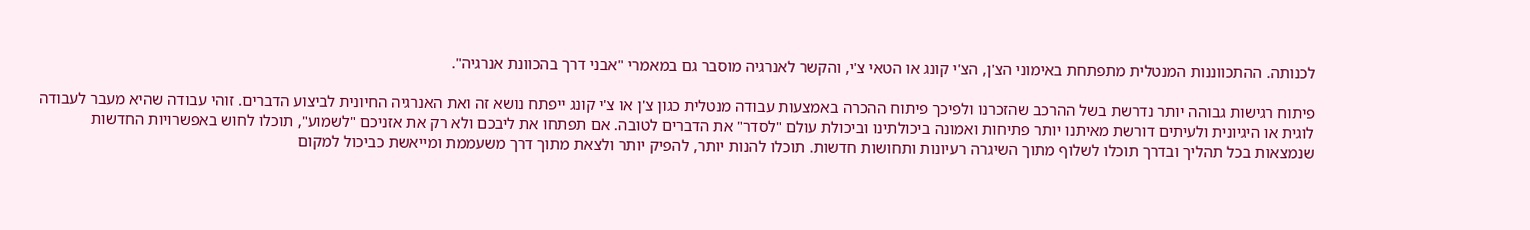לכנותה. ההתכווננות המנטלית מתפתחת באימוני הצ'ן, הצ'י קונג או הטאי צ'י, והקשר לאנרגיה מוסבר גם במאמרי "אבני דרך בהכוונת אנרגיה".

פיתוח רגישות גבוהה יותר נדרשת בשל ההרכב שהזכרנו ולפיכך פיתוח ההכרה באמצעות עבודה מנטלית כגון צ'ן או צ'י קונג ייפתח נושא זה ואת האנרגיה החיונית לביצוע הדברים. זוהי עבודה שהיא מעבר לעבודה לוגית או היגיונית ולעיתים דורשת מאיתנו יותר פתיחות ואמונה ביכולתינו וביכולת עולם "לסדר" את הדברים לטובה. אם תפתחו את ליבכם ולא רק את אזניכם "לשמוע", תוכלו לחוש באפשרויות החדשות שנמצאות בכל תהליך ובדרך תוכלו לשלוף מתוך השיגרה רעיונות ותחושות חדשות. תוכלו להנות יותר, להפיק יותר ולצאת מתוך דרך משעממת ומייאשת כביכול למקום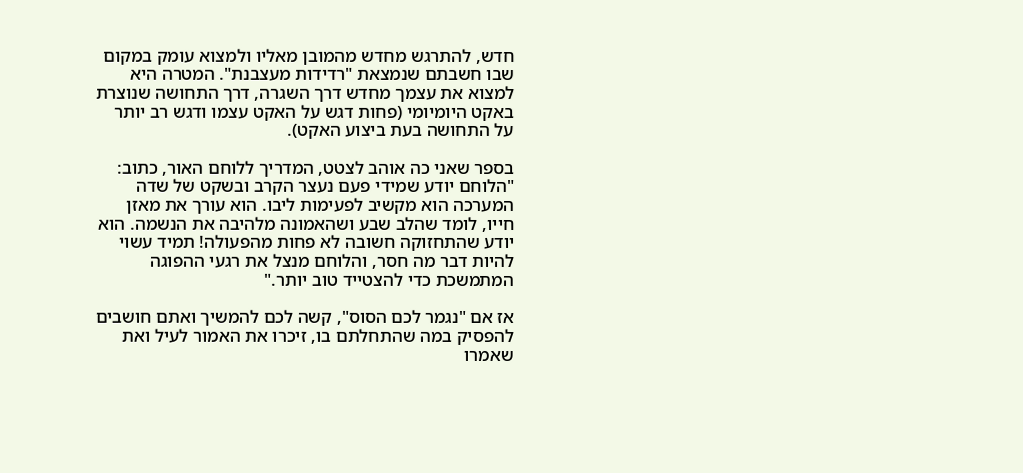חדש, להתרגש מחדש מהמובן מאליו ולמצוא עומק במקום שבו חשבתם שנמצאת "רדידות מעצבנת". המטרה היא למצוא את עצמך מחדש דרך השגרה, דרך התחושה שנוצרת באקט היומיומי (פחות דגש על האקט עצמו ודגש רב יותר על התחושה בעת ביצוע האקט).

בספר שאני כה אוהב לצטט, המדריך ללוחם האור, כתוב: "הלוחם יודע שמידי פעם נעצר הקרב ובשקט של שדה המערכה הוא מקשיב לפעימות ליבו. הוא עורך את מאזן חייו, לומד שהלב שבע ושהאמונה מלהיבה את הנשמה. הוא יודע שהתחזוקה חשובה לא פחות מהפעולה! תמיד עשוי להיות דבר מה חסר, והלוחם מנצל את רגעי ההפוגה המתמשכת כדי להצטייד טוב יותר."

אז אם "נגמר לכם הסוס", קשה לכם להמשיך ואתם חושבים להפסיק במה שהתחלתם בו, זיכרו את האמור לעיל ואת שאמרו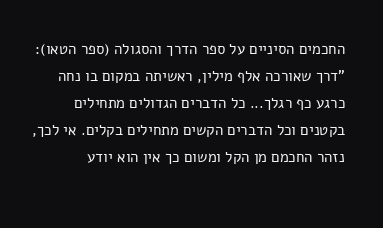החכמים הסיניים על ספר הדרך והסגולה (ספר הטאו): "דרך שאורכה אלף מילין, ראשיתה במקום בו נחה כרגע כף רגלך... כל הדברים הגדולים מתחילים בקטנים וכל הדברים הקשים מתחילים בקלים. אי לכך, נזהר החכמם מן הקל ומשום כך אין הוא יודע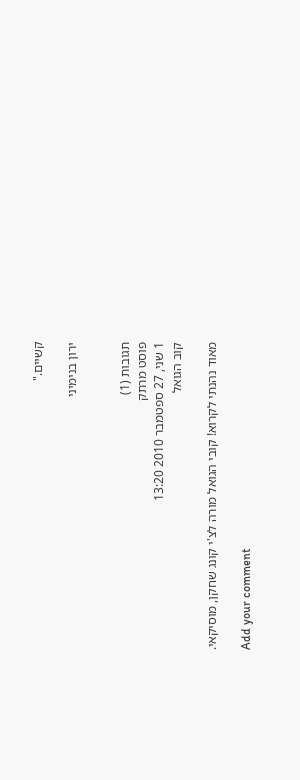קשיים."

ירון בנימיני


תגובות (1)
פוסט מרתק
1 שני, 27 ספטמבר 2010 13:20
קוב הגואל

מאוד נהנתי לקרוא! קובי הגואל מורה לצ'י קונג שחקן, מוסיקאי.

Add your comment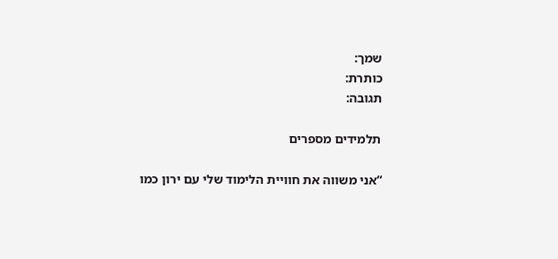שמך:
כותרת:
תגובה:

תלמידים מספרים

“אני משווה את חוויית הלימוד שלי עם ירון כמו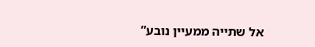אל שתייה ממעיין נובע”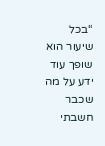“בכל שיעור הוא שופך עוד ידע על מה שכבר חשבתי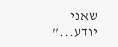שאני יודע...”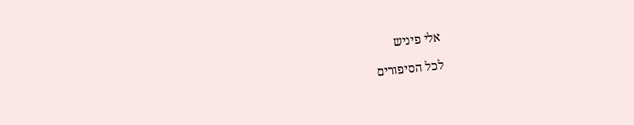אלי פיניש

לכל הסיפורים